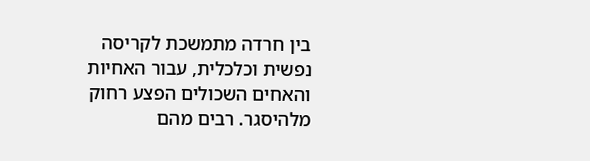בין חרדה מתמשכת לקריסה נפשית וכלכלית, עבור האחיות והאחים השכולים הפצע רחוק מלהיסגר. רבים מהם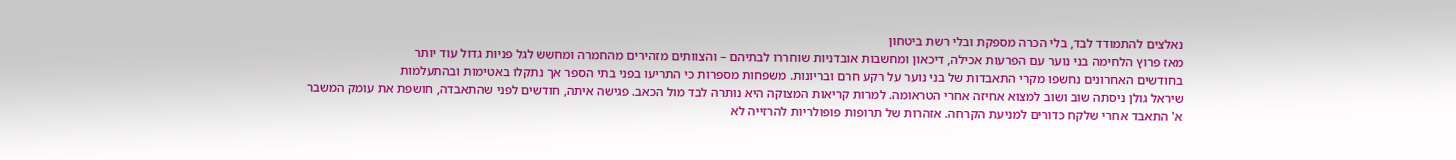נאלצים להתמודד לבד, בלי הכרה מספקת ובלי רשת ביטחון
מאז פרוץ הלחימה בני נוער עם הפרעות אכילה, דיכאון ומחשבות אובדניות שוחררו לבתיהם – והצוותים מזהירים מהחמרה ומחשש לגל פניות גדול עוד יותר
בחודשים האחרונים נחשפו מקרי התאבדות של בני נוער על רקע חרם ובריונות. משפחות מספרות כי התריעו בפני בתי הספר אך נתקלו באטימות ובהתעלמות
שיראל גולן ניסתה שוב ושוב למצוא אחיזה אחרי הטראומה. למרות קריאות המצוקה היא נותרה לבד מול הכאב. פגישה איתה, חודשים לפני שהתאבדה, חושפת את עומק המשבר
א' התאבד אחרי שלקח כדורים למניעת הקרחה. אזהרות של תרופות פופולריות להרזייה לא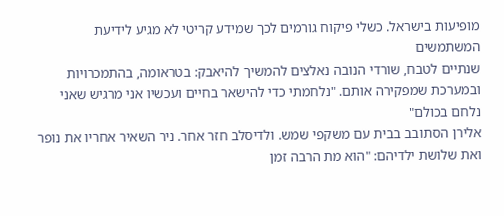מופיעות בישראל. כשלי פיקוח גורמים לכך שמידע קריטי לא מגיע לידיעת המשתמשים
שנתיים לטבח, שורדי הנובה נאלצים להמשיך להיאבק: בטראומה, בהתמכרויות ובמערכת שמפקירה אותם. "נלחמתי כדי להישאר בחיים ועכשיו אני מרגיש שאני נלחם בכולם"
אלירן הסתובב בבית עם משקפי שמש. ולדיסלב חזר אחר. ניר השאיר אחריו את נופר ואת שלושת ילדיהם: "הוא מת הרבה זמן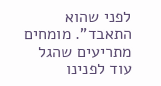לפני שהוא התאבד". מומחים מתריעים שהגל עוד לפנינו